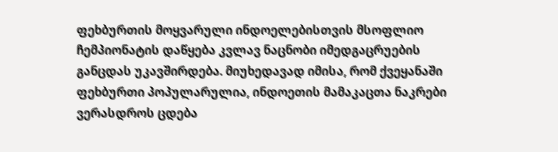ფეხბურთის მოყვარული ინდოელებისთვის მსოფლიო ჩემპიონატის დაწყება კვლავ ნაცნობი იმედგაცრუების განცდას უკავშირდება. მიუხედავად იმისა, რომ ქვეყანაში ფეხბურთი პოპულარულია, ინდოეთის მამაკაცთა ნაკრები ვერასდროს ცდება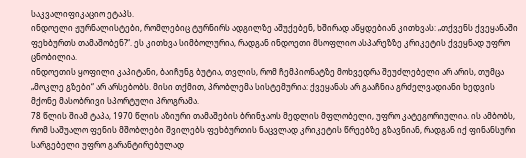საკვალიფიკაციო ეტაპს.
ინდოელი ჟურნალისტები, რომლებიც ტურნირს ადგილზე აშუქებენ, ხშირად აწყდებიან კითხვას: „თქვენს ქვეყანაში ფეხბურთს თამაშობენ?“. ეს კითხვა სიმბოლურია, რადგან ინდოეთი მსოფლიო ასპარეზზე კრიკეტის ქვეყნად უფრო ცნობილია.
ინდოეთის ყოფილი კაპიტანი, ბაიჩუნგ ბუტია, თვლის, რომ ჩემპიონატზე მოხვედრა შეუძლებელი არ არის, თუმცა „მოკლე გზები“ არ არსებობს. მისი თქმით, პრობლემა სისტემურია: ქვეყანას არ გააჩნია გრძელვადიანი ხედვის მქონე მასობრივი სპორტული პროგრამა.
78 წლის შიამ ტაპა, 1970 წლის აზიური თამაშების ბრინჯაოს მედლის მფლობელი, უფრო კატეგორიულია. ის ამბობს, რომ საშუალო ფენის მშობლები შვილებს ფეხბურთის ნაცვლად კრიკეტის წრეებზე გზავნიან, რადგან იქ ფინანსური სარგებელი უფრო გარანტირებულად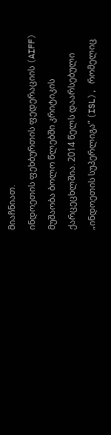მიაჩნიათ.
ინდოეთის ფეხბურთის ფედერაციის (AIFF) მუშაობა ბოლო წლებში კრიტიკის ქარცეცხლშია. 2014 წელს დაარსებული „ინდოეთის სუპერლიგა“ (ISL), რომელიც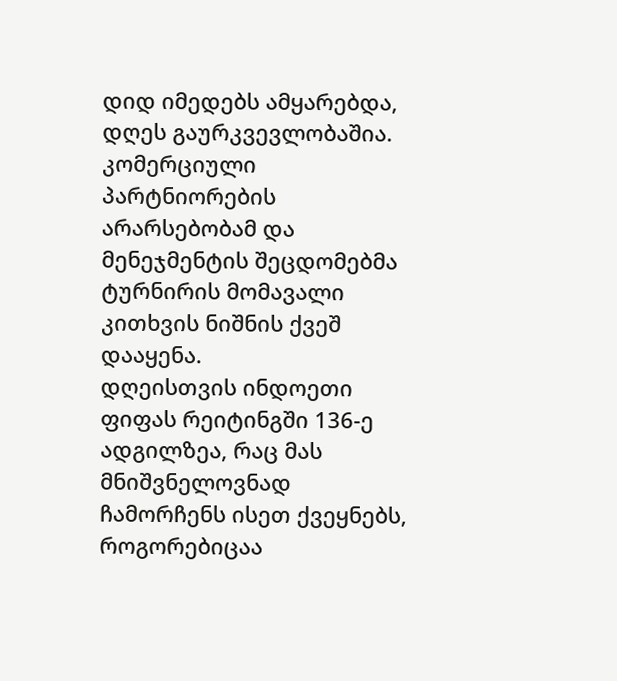დიდ იმედებს ამყარებდა, დღეს გაურკვევლობაშია. კომერციული პარტნიორების არარსებობამ და მენეჯმენტის შეცდომებმა ტურნირის მომავალი კითხვის ნიშნის ქვეშ დააყენა.
დღეისთვის ინდოეთი ფიფას რეიტინგში 136-ე ადგილზეა, რაც მას მნიშვნელოვნად ჩამორჩენს ისეთ ქვეყნებს, როგორებიცაა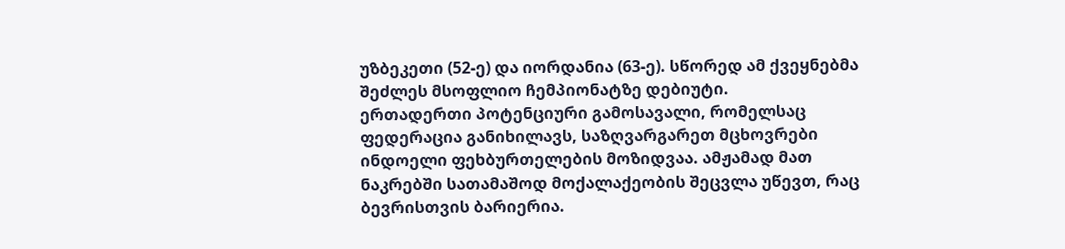უზბეკეთი (52-ე) და იორდანია (63-ე). სწორედ ამ ქვეყნებმა შეძლეს მსოფლიო ჩემპიონატზე დებიუტი.
ერთადერთი პოტენციური გამოსავალი, რომელსაც ფედერაცია განიხილავს, საზღვარგარეთ მცხოვრები ინდოელი ფეხბურთელების მოზიდვაა. ამჟამად მათ ნაკრებში სათამაშოდ მოქალაქეობის შეცვლა უწევთ, რაც ბევრისთვის ბარიერია.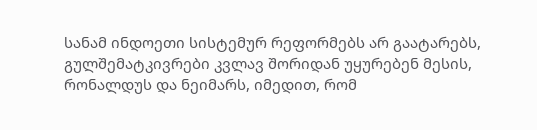სანამ ინდოეთი სისტემურ რეფორმებს არ გაატარებს, გულშემატკივრები კვლავ შორიდან უყურებენ მესის, რონალდუს და ნეიმარს, იმედით, რომ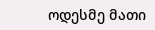ოდესმე მათი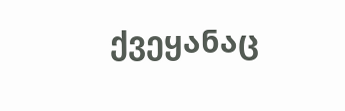ქვეყანაც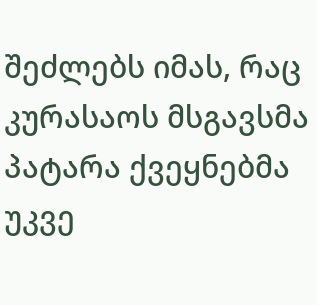შეძლებს იმას, რაც კურასაოს მსგავსმა პატარა ქვეყნებმა უკვე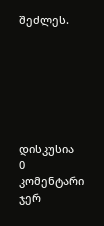შეძლეს.







დისკუსია
0 კომენტარი
ჯერ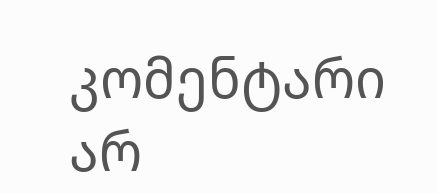კომენტარი არ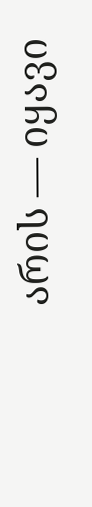არის — იყავი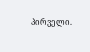პირველი.